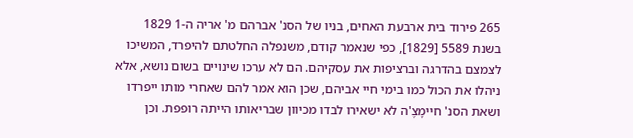265 פירוד בית ארבעת האחים, בניו של הסנ' אברהם מ' אריה ה-1 1829
בשנת 5589 [1829], כפי שנאמר קודם, משנפלה החלטתם להיפרד, המשיכו לצמצם בהדרגה וברציפות את עסקיהם. הם לא ערכו שינויים בשום נושא, אלא ניהלו את הכול כמו בימי חיי אביהם, שכן הוא אמר להם שאחרי מותו ייפרדו ושאת הסנ' חיימָצֶ'ה לא ישאירו לבדו מכיוון שבריאותו הייתה רופפת. וכן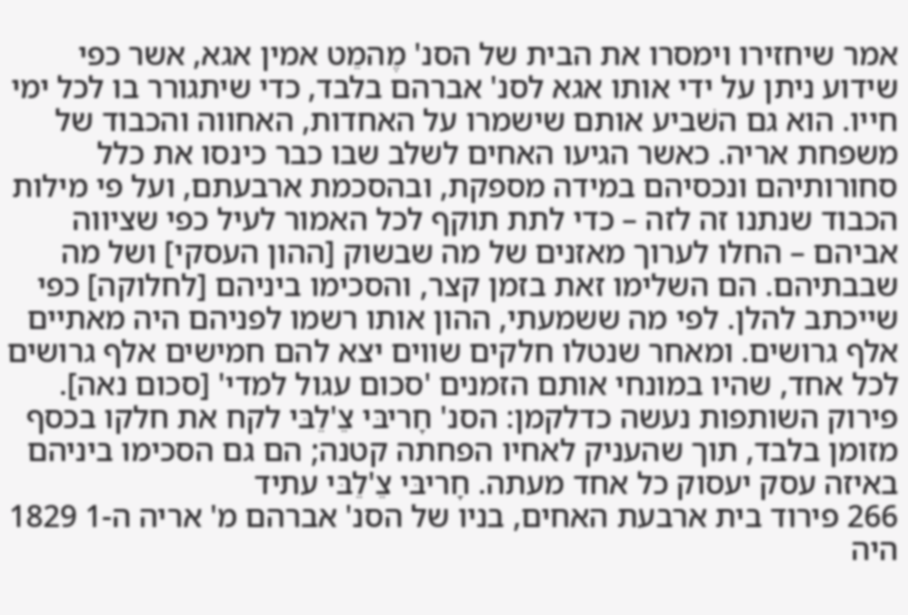אמר שיחזירו וימסרו את הבית של הסנ' מֶהמֵט אמין אגא, אשר כפי שידוע ניתן על ידי אותו אגא לסנ' אברהם בלבד, כדי שיתגורר בו לכל ימי חייו. הוא גם השׁביע אותם שישמרו על האחדות, האחווה והכבוד של משפחת אריה. כאשר הגיעו האחים לשלב שבו כבר כינסו את כלל סחורותיהם ונכסיהם במידה מספקת, ובהסכמת ארבעתם, ועל פי מילות הכבוד שנתנו זה לזה – כדי לתת תוקף לכל האמור לעיל כפי שציווה אביהם – החלו לערוך מאזנים של מה שבשוק [ההון העסקי] ושל מה שבבתיהם. הם השלימו זאת בזמן קצר, והסכימו ביניהם [לחלוקה] כפי שייכתב להלן. לפי מה ששמעתי, ההון אותו רשמו לפניהם היה מאתיים אלף גרושים. ומאחר שנטלו חלקים שווים יצא להם חמישים אלף גרושים לכל אחד, שהיו במונחי אותם הזמנים 'סכום עגול למדי' [סכום נאה].
פירוק השותפות נעשה כדלקמן: הסנ' חָריבּי צֵ'לֵבּי לקח את חלקו בכסף מזומן בלבד, תוך שהעניק לאחיו הפחתה קטנה; הם גם הסכימו ביניהם באיזה עסק יעסוק כל אחד מעתה. חָריבּי צֵ'לֵבּי עתיד
266 פירוד בית ארבעת האחים, בניו של הסנ' אברהם מ' אריה ה-1 1829
היה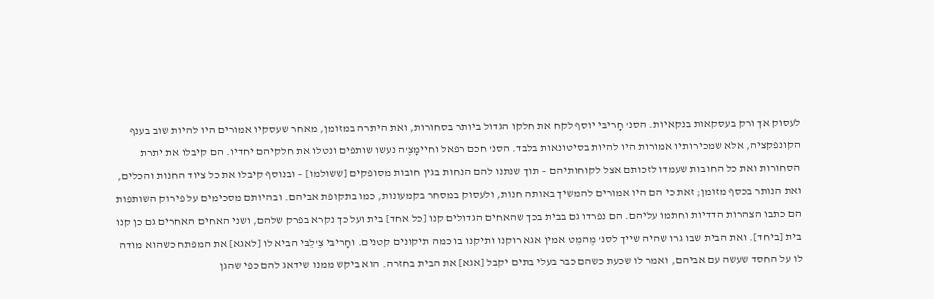לעסוק אך ורק בעסקאות בנקאיות. הסנ' חָריבּי יוסף לקח את חלקו הגדול ביותר בסחורות, ואת היתרה במזומן, מאחר שעסקיו אמורים היו להיות שוב בענף הקונפקציה, אלא שמכירותיו אמורות היו להיות בסיטונאות בלבד. הסנ' חכם רפאל וחיימָצֶ'ה נעשו שותפים ונטלו את חלקיהם יחדיו. הם קיבלו את יתרת הסחורות ואת כל החובות שעמדו לזכותם אצל לקוחותיהם – תוך שנתנו להם הנחות בגין חובות מסופקים [ששולמו] – ובנוסף קיבלו את כל ציוד החנות והכלים, ואת הנותר בכסף מזומן; זאת כי הם היו אמורים להמשיך באותה חנות, ולעסוק במסחר בקמעונות, כמו בתקופת אביהם. ובהיותם מסכימים על פירוק השותפות הם כתבו הצהרות הדדיות וחתמו עליהם. הם נפרדו גם בבית בכך שהאחים הגדולים קנו [כל אחד] בית ועל כך נקרא בפרק שלהם, ושני האחים האחרים גם כן קנו בית [ביחד]. ואת הבית שבו גרו שהיה שייך לסנ' מֶהמֵט אמין אגא רוקנו ותיקנו בו כמה תיקונים קטנים. וחָריבּי צֵ'לֵבּי הביא לו [לאגא] את המפתח כשהוא מודה לו על החסד שעשה עם אביהם, ואמר לו שכעת כשהם כבר בעלי בתים יקבל [אגא] את הבית בחזרה. הוא ביקש ממנו שידאג להם כפי שהגן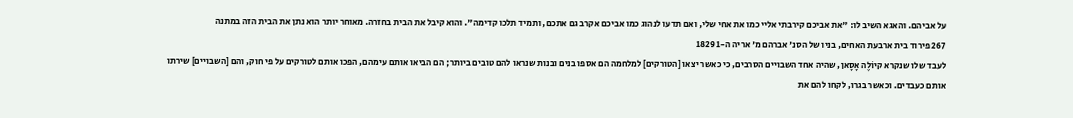על אביהם. והאגא השיב לו: "את אביכם קירבתי אליי כמו את אחי שלי, ואם תדעו לנהוג כמו אביכם אקרב גם אתכם, ותמיד תלכו קדימה". והוא קיבל את הבית בחזרה. מאוחר יותר הוא נתן את הבית הזה במתנה
267 פירוד בית ארבעת האחים, בניו של הסנ' אברהם מ' אריה ה-1 1829
לעבד שלו שנקרא קיוֹלֶה אָסָאן, שהיה אחד השבויים הסרבים, כי כאשר יצאו [הטורקים] למלחמה הם אספו בנים ובנות שנראו להם טובים ביותר; הם הביאו אותם עימהם, הפכו אותם לטורקים על פי חוק, והם [השבויים] שירתו אותם כעבדים. וכאשר בגרו, לקחו להם את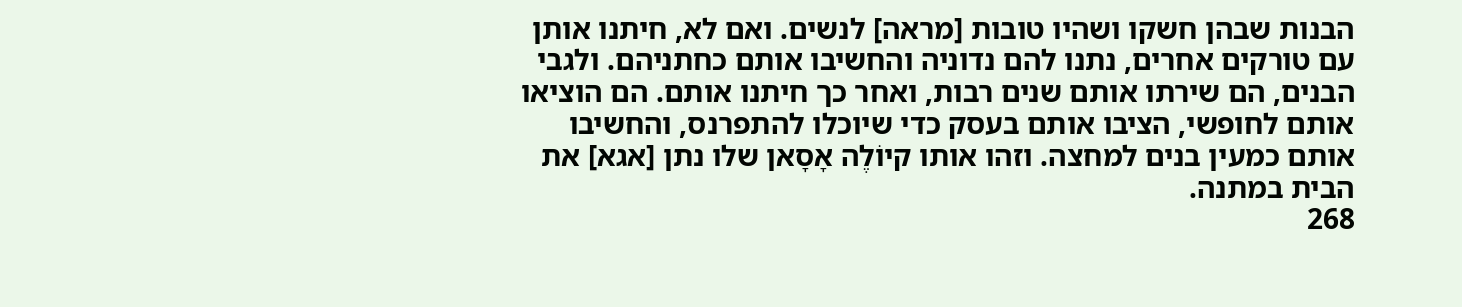הבנות שבהן חשקו ושהיו טובות [מראה] לנשים. ואם לא, חיתנו אותן עם טורקים אחרים, נתנו להם נדוניה והחשיבו אותם כחתניהם. ולגבי הבנים, הם שירתו אותם שנים רבות, ואחר כך חיתנו אותם. הם הוציאו אותם לחופשי, הציבו אותם בעסק כדי שיוכלו להתפרנס, והחשיבו אותם כמעין בנים למחצה. וזהו אותו קיוֹלֶה אָסָאן שלו נתן [אגא] את הבית במתנה.
268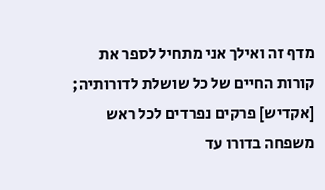מדף זה ואילך אני מתחיל לספר את קורות החיים של כל שושלת לדורותיה; [אקדיש] פרקים נפרדים לכל ראש משפחה בדורו עד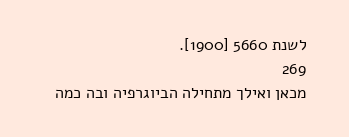לשנת 5660 [1900].
269
מכאן ואילך מתחילה הביוגרפיה ובה כמה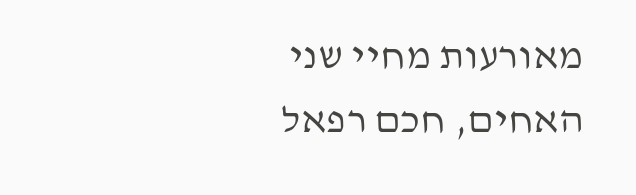מאורעות מחיי שני האחים, חכם רפאל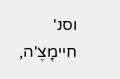וסנ' חיימָצֶ'ה,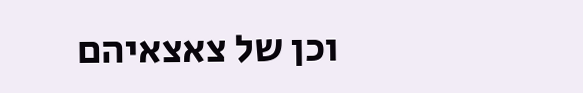וכן של צאצאיהם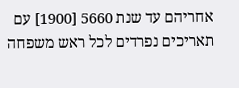אחריהם עד שנת 5660 [1900] עם תאריכים נפרדים לכל ראש משפחה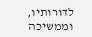לדורותיו, וממשיכה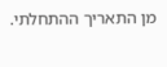מן התאריך ההתחלתי.